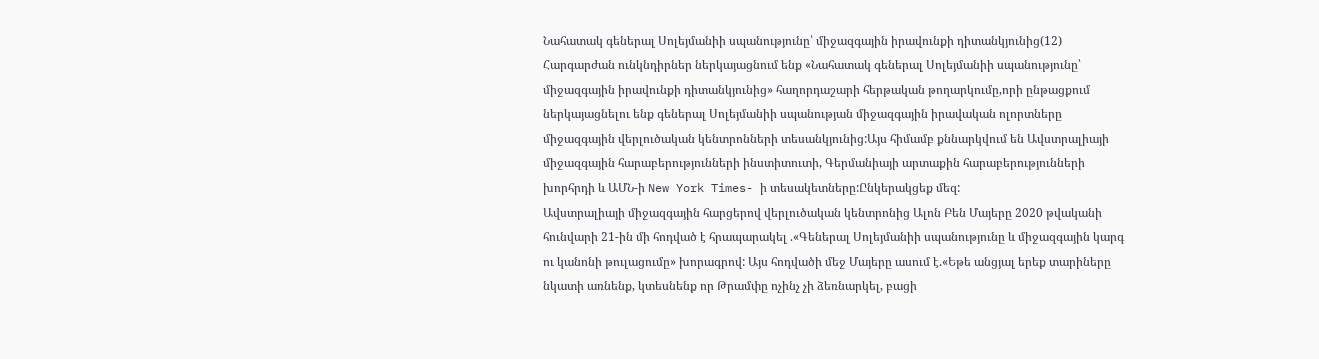Նահատակ գեներալ Սոլեյմանիի սպանությունը՝ միջազգային իրավունքի դիտանկյունից(12)
Հարգարժան ունկնդիրներ ներկայացնում ենք «Նահատակ գեներալ Սոլեյմանիի սպանությունը՝ միջազգային իրավունքի դիտանկյունից» հաղորդաշարի հերթական թողարկումը,որի ընթացքում ներկայացնելու ենք գեներալ Սոլեյմանիի սպանության միջազգային իրավական ոլորտները միջազգային վերլուծական կենտրոնների տեսանկյունից:Այս հիմամբ քննարկվում են Ավստրալիայի միջազգային հարաբերությունների ինստիտուտի, Գերմանիայի արտաքին հարաբերությունների խորհրդի և ԱՄՆ-ի New York Times- ի տեսակետները:Ընկերակցեք մեզ:
Ավստրալիայի միջազգային հարցերով վերլուծական կենտրոնից Ալոն Բեն Մայերը 2020 թվականի հունվարի 21-ին մի հոդված է հրապարակել .«Գեներալ Սոլեյմանիի սպանությունը և միջազգային կարգ ու կանոնի թուլացումը» խորագրով: Այս հոդվածի մեջ Մայերը ասում է.«Եթե անցյալ երեք տարիները նկատի առնենք, կտեսնենք որ Թրամփը ոչինչ չի ձեռնարկել, բացի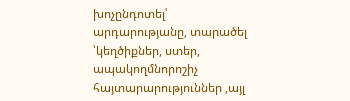խոչընդոտել՝ արդարությանը, տարածել ՝կեղծիքներ, ստեր, ապակողմնորոշիչ հայտարարություններ ,այլ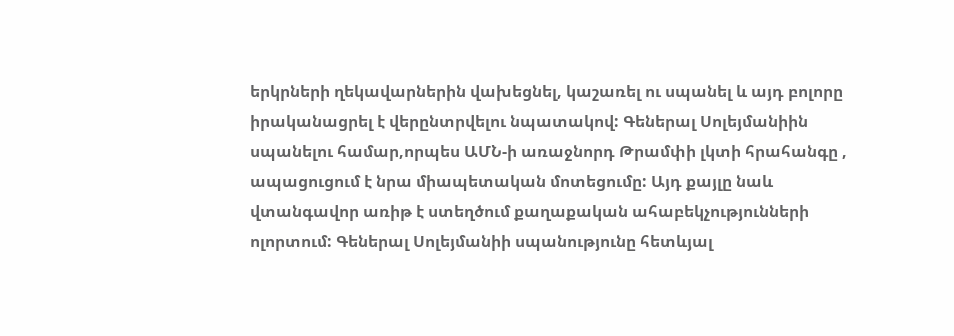երկրների ղեկավարներին վախեցնել, կաշառել ու սպանել և այդ բոլորը իրականացրել է վերընտրվելու նպատակով: Գեներալ Սոլեյմանիին սպանելու համար,որպես ԱՄՆ-ի առաջնորդ Թրամփի լկտի հրահանգը , ապացուցում է նրա միապետական մոտեցումը: Այդ քայլը նաև վտանգավոր առիթ է ստեղծում քաղաքական ահաբեկչությունների ոլորտում: Գեներալ Սոլեյմանիի սպանությունը հետևյալ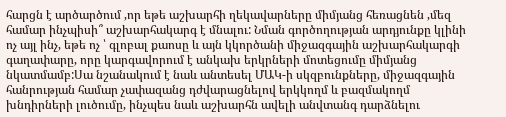հարցն է արծարծում ,որ եթե աշխարհի ղեկավարները միմյանց հեռացնեն ,մեզ համար ինչպիսի՞ աշխարհակարգ է մնալու: Նման գործողության արդյունքը կլինի ոչ այլ ինչ, եթե ոչ ՝ գլոբալ քաոսը և այն կկործանի միջազգային աշխարհակարգի գաղափարը, որը կարգավորում է անկախ երկրների մոտեցումը միմյանց նկատմամբ:Սա նշանակում է նաև անտեսել ՄԱԿ-ի սկզբունքները, միջազգային հանրության համար չափազանց դժվարացնելով երկկողմ և բազմակողմ խնդիրների լուծումը, ինչպես նաև աշխարհն ավելի անվտանգ դարձնելու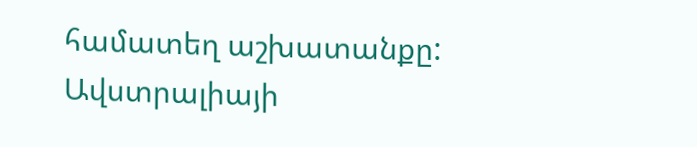համատեղ աշխատանքը:
Ավստրալիայի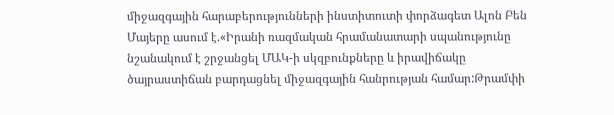միջազգային հարաբերությունների ինստիտուտի փորձագետ Ալոն Բեն Մայերը ասում է.«Իրանի ռազմական հրամանատարի սպանությունը նշանակում է շրջանցել ՄԱԿ-ի սկզբունքները և իրավիճակը ծայրաստիճան բարդացնել միջազգային հանրության համար:Թրամփի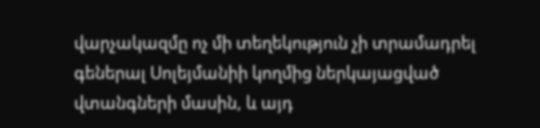վարչակազմը ոչ մի տեղեկություն չի տրամադրել գեներալ Սոլեյմանիի կողմից ներկայացված վտանգների մասին, և այդ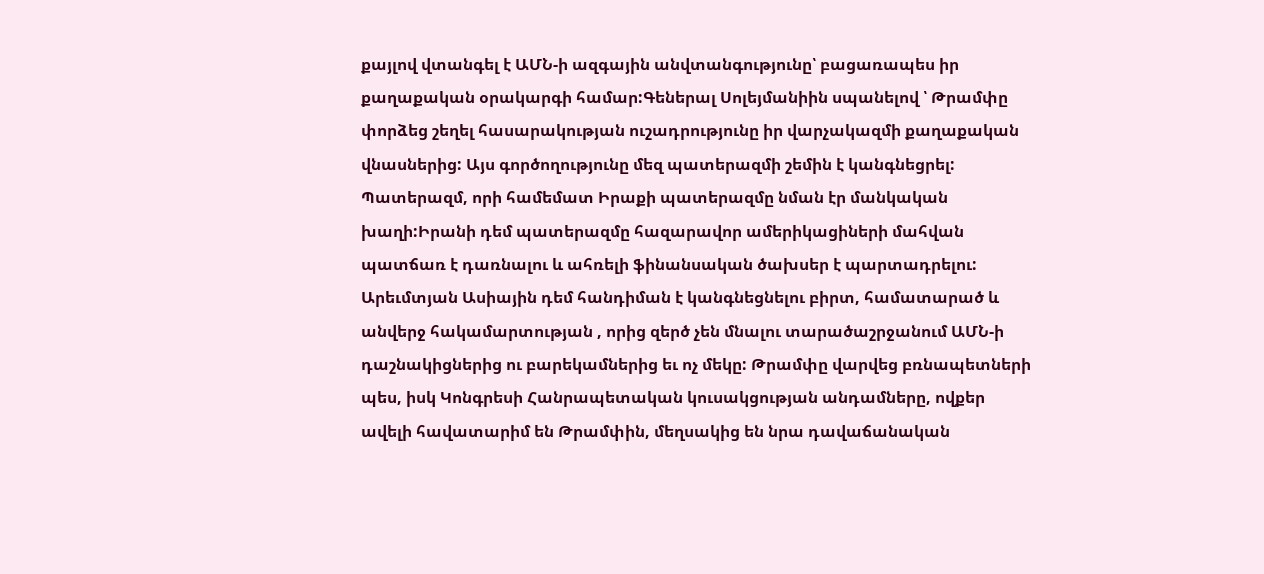քայլով վտանգել է ԱՄՆ-ի ազգային անվտանգությունը՝ բացառապես իր քաղաքական օրակարգի համար:Գեներալ Սոլեյմանիին սպանելով ՝ Թրամփը փորձեց շեղել հասարակության ուշադրությունը իր վարչակազմի քաղաքական վնասներից: Այս գործողությունը մեզ պատերազմի շեմին է կանգնեցրել: Պատերազմ, որի համեմատ Իրաքի պատերազմը նման էր մանկական խաղի:Իրանի դեմ պատերազմը հազարավոր ամերիկացիների մահվան պատճառ է դառնալու և ահռելի ֆինանսական ծախսեր է պարտադրելու: Արեւմտյան Ասիային դեմ հանդիման է կանգնեցնելու բիրտ, համատարած և անվերջ հակամարտության , որից զերծ չեն մնալու տարածաշրջանում ԱՄՆ-ի դաշնակիցներից ու բարեկամներից եւ ոչ մեկը: Թրամփը վարվեց բռնապետների պես, իսկ Կոնգրեսի Հանրապետական կուսակցության անդամները, ովքեր ավելի հավատարիմ են Թրամփին, մեղսակից են նրա դավաճանական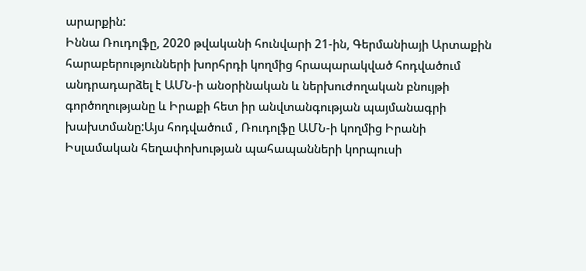արարքին:
Իննա Ռուդոլֆը, 2020 թվականի հունվարի 21-ին, Գերմանիայի Արտաքին հարաբերությունների խորհրդի կողմից հրապարակված հոդվածում անդրադարձել է ԱՄՆ-ի անօրինական և ներխուժողական բնույթի գործողությանը և Իրաքի հետ իր անվտանգության պայմանագրի խախտմանը:Այս հոդվածում , Ռուդոլֆը ԱՄՆ-ի կողմից Իրանի Իսլամական հեղափոխության պահապանների կորպուսի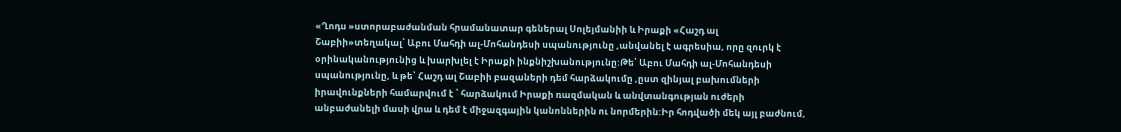«Ղոդս »ստորաբաժանման հրամանատար գեներալ Սոլեյմանիի և Իրաքի «Հաշդ ալ Շաբիի»տեղակալ՝ Աբու Մահդի ալ-Մոհանդեսի սպանությունը ,անվանել է ագրեսիա, որը զուրկ է օրինականությունից և խարխլել է Իրաքի ինքնիշխանությունը:Թե՝ Աբու Մահդի ալ-Մոհանդեսի սպանությունը, և թե՝ Հաշդ ալ Շաբիի բազաների դեմ հարձակումը ,ըստ զինյալ բախումների իրավունքների համարվում է ՝ հարձակում Իրաքի ռազմական և անվտանգության ուժերի անբաժանելի մասի վրա և դեմ է միջազգային կանոններին ու նորմերին:Իր հոդվածի մեկ այլ բաժնում,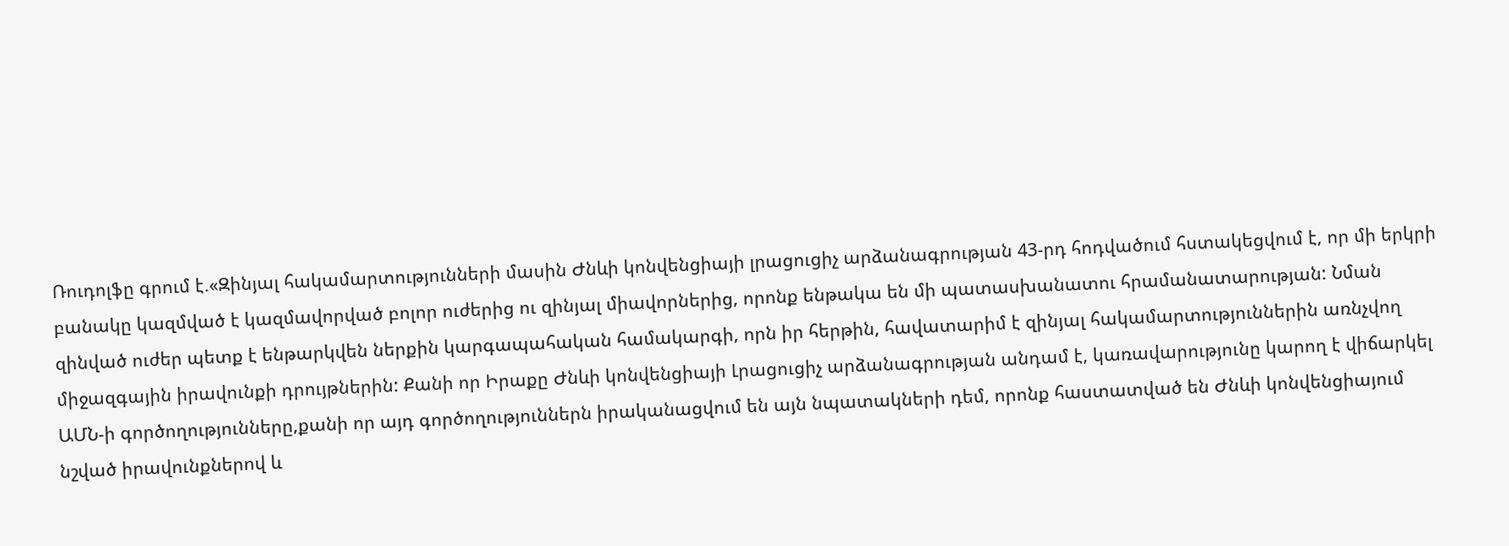Ռուդոլֆը գրում է.«Զինյալ հակամարտությունների մասին Ժնևի կոնվենցիայի լրացուցիչ արձանագրության 43-րդ հոդվածում հստակեցվում է, որ մի երկրի բանակը կազմված է կազմավորված բոլոր ուժերից ու զինյալ միավորներից, որոնք ենթակա են մի պատասխանատու հրամանատարության: Նման զինված ուժեր պետք է ենթարկվեն ներքին կարգապահական համակարգի, որն իր հերթին, հավատարիմ է զինյալ հակամարտություններին առնչվող միջազգային իրավունքի դրույթներին: Քանի որ Իրաքը Ժնևի կոնվենցիայի Լրացուցիչ արձանագրության անդամ է, կառավարությունը կարող է վիճարկել ԱՄՆ-ի գործողությունները,քանի որ այդ գործողություններն իրականացվում են այն նպատակների դեմ, որոնք հաստատված են Ժնևի կոնվենցիայում նշված իրավունքներով և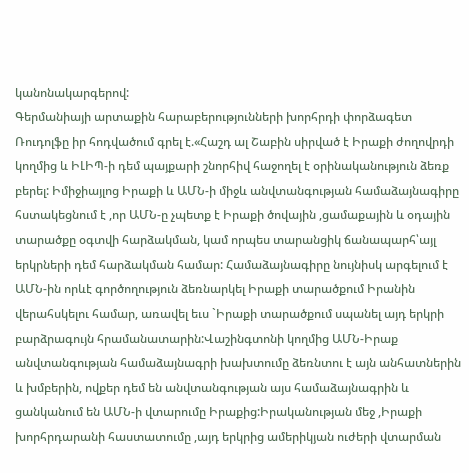կանոնակարգերով:
Գերմանիայի արտաքին հարաբերությունների խորհրդի փորձագետ Ռուդոլֆը իր հոդվածում գրել է.«Հաշդ ալ Շաբին սիրված է Իրաքի ժողովրդի կողմից և ԻԼԻՊ-ի դեմ պայքարի շնորհիվ հաջողել է օրինականություն ձեռք բերել: Իմիջիայլոց Իրաքի և ԱՄՆ-ի միջև անվտանգության համաձայնագիրը հստակեցնում է ,որ ԱՄՆ-ը չպետք է Իրաքի ծովային ,ցամաքային և օդային տարածքը օգտվի հարձակման, կամ որպես տարանցիկ ճանապարհ՝այլ երկրների դեմ հարձակման համար: Համաձայնագիրը նույնիսկ արգելում է ԱՄՆ-ին որևէ գործողություն ձեռնարկել Իրաքի տարածքում Իրանին վերահսկելու համար, առավել եւս `Իրաքի տարածքում սպանել այդ երկրի բարձրագույն հրամանատարին:Վաշինգտոնի կողմից ԱՄՆ-Իրաք անվտանգության համաձայնագրի խախտումը ձեռնտու է այն անհատներին և խմբերին, ովքեր դեմ են անվտանգության այս համաձայնագրին և ցանկանում են ԱՄՆ-ի վտարումը Իրաքից:Իրականության մեջ ,Իրաքի խորհրդարանի հաստատումը ,այդ երկրից ամերիկյան ուժերի վտարման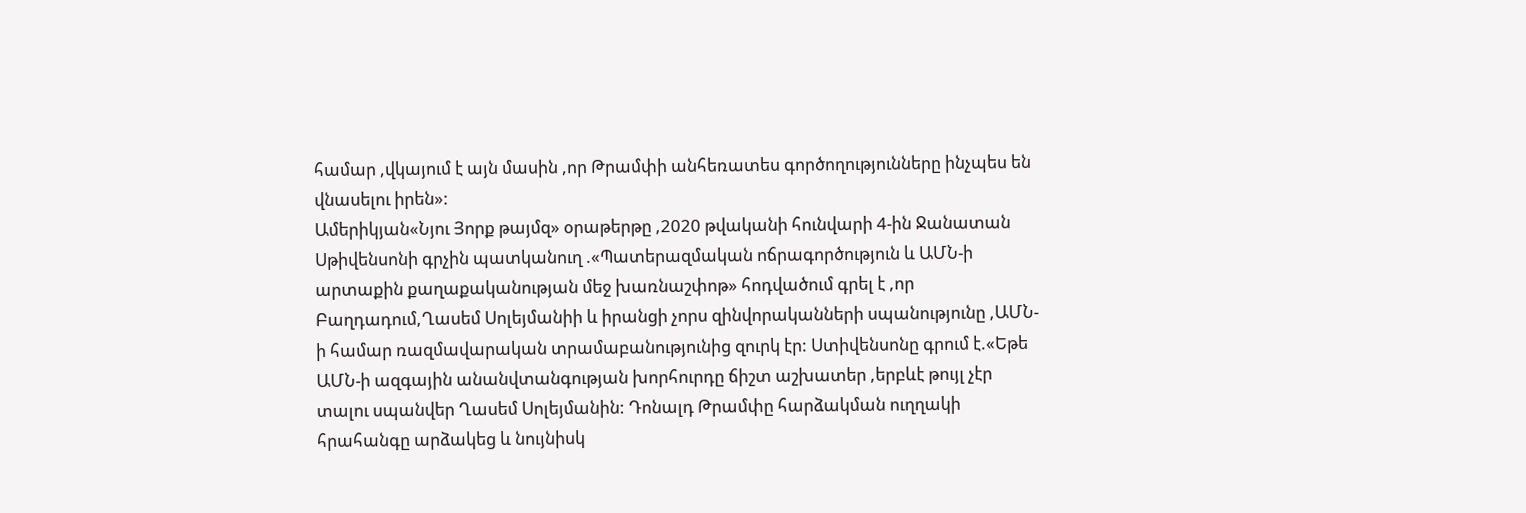համար ,վկայում է այն մասին ,որ Թրամփի անհեռատես գործողությունները ինչպես են վնասելու իրեն»:
Ամերիկյան«Նյու Յորք թայմզ» օրաթերթը ,2020 թվականի հունվարի 4-ին Ջանատան Սթիվենսոնի գրչին պատկանուղ .«Պատերազմական ոճրագործություն և ԱՄՆ-ի արտաքին քաղաքականության մեջ խառնաշփոթ» հոդվածում գրել է ,որ Բաղդադում,Ղասեմ Սոլեյմանիի և իրանցի չորս զինվորականների սպանությունը ,ԱՄՆ-ի համար ռազմավարական տրամաբանությունից զուրկ էր: Ստիվենսոնը գրում է.«Եթե ԱՄՆ-ի ազգային անանվտանգության խորհուրդը ճիշտ աշխատեր ,երբևէ թույլ չէր տալու սպանվեր Ղասեմ Սոլեյմանին: Դոնալդ Թրամփը հարձակման ուղղակի հրահանգը արձակեց և նույնիսկ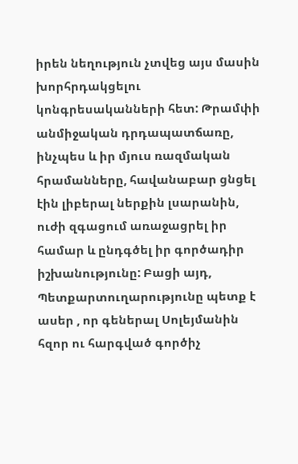իրեն նեղություն չտվեց այս մասին խորհրդակցելու կոնգրեսականների հետ: Թրամփի անմիջական դրդապատճառը, ինչպես և իր մյուս ռազմական հրամանները, հավանաբար ցնցել էին լիբերալ ներքին լսարանին, ուժի զգացում առաջացրել իր համար և ընդգծել իր գործադիր իշխանությունը: Բացի այդ, Պետքարտուղարությունը պետք է ասեր , որ գեներալ Սոլեյմանին հզոր ու հարգված գործիչ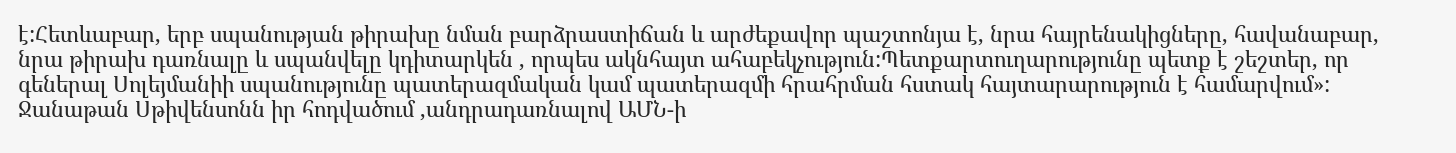է:Հետևաբար, երբ սպանության թիրախը նման բարձրաստիճան և արժեքավոր պաշտոնյա է, նրա հայրենակիցները, հավանաբար, նրա թիրախ դառնալը և սպանվելը կդիտարկեն , որպես ակնհայտ ահաբեկչություն:Պետքարտուղարությունը պետք է շեշտեր, որ գեներալ Սոլեյմանիի սպանությունը պատերազմական կամ պատերազմի հրահրման հստակ հայտարարություն է համարվում»:
Ջանաթան Սթիվենսոնն իր հոդվածում ,անդրադառնալով ԱՄՆ-ի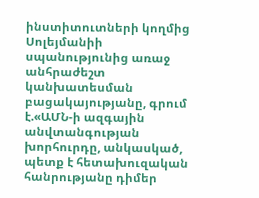ինստիտուտների կողմից Սոլեյմանիի սպանությունից առաջ անհրաժեշտ կանխատեսման բացակայությանը, գրում է.«ԱՄՆ-ի ազգային անվտանգության խորհուրդը, անկասկած, պետք է հետախուզական հանրությանը դիմեր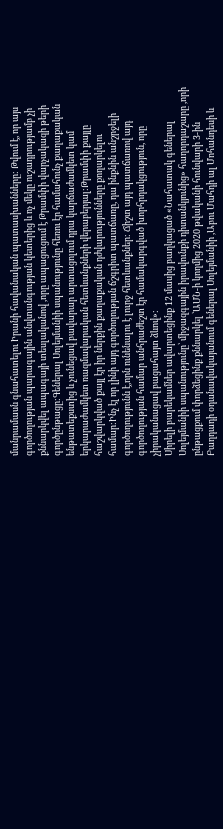մանրամասն գնահատելու Իրանի հավանական պատասխանները: Թվում է, որ այս գործողության պարագային անվտանգության կետերից և ոչ մեկը ուշադրությամբ չի քննարկվել ապագայի տեսլականով ,որը ապացուցում է Թրամփի վարչակազի թերի գործընթացը:Գեներալ Սոլեյմանիի սպանությունը հեռու էր համահունչ քաղաքական ենթատեքստից և չունեցավ բավարար արտացոլում դրա կարճաժամկետ կամ երկարաժամկետ ռազմավարական հետևանքների վերաբերյալ:Թրամփի քայլը հաշվարկված քայլ էր իր ներքին քաղաքական դժվարությունները քողարկելու համար:Ինչ էլ որ լինի այդ գործողության ճշգրիտ պատճառը, դա ինքնին անշրջելի գործողությունն է,որն ունենալու է լուրջ հետևանքներ: Ճիշտ այդ պատճառով այդ գործողության համար անհրաժեշտ էր համակարգված խորհրդակցություն, որը չիրականացավ բացահայտ ձևով»:
Սիրելի բարեկամներ ավարտեցինք 12 մասից բաղկացած «Նահատակ գեներալ Սոլեյմանիի սպանությունը՝ միջազգային իրավունքի դիտանկյունից» հաղորդաշարը ,որի ընթացքում փորձեցինք քննարկել ՝ԱՄՆ-ի կողմից 2020 թվականի հունվարի 3-ին Բաղդադի օդանավակայանում գեներալ Սոլեյմանիի ,Աբու Մահդի ալ Մոհանդեսի և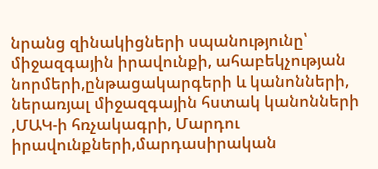նրանց զինակիցների սպանությունը՝ միջազգային իրավունքի, ահաբեկչության նորմերի,ընթացակարգերի և կանոնների, ներառյալ միջազգային հստակ կանոնների ,ՄԱԿ-ի հռչակագրի, Մարդու իրավունքների,մարդասիրական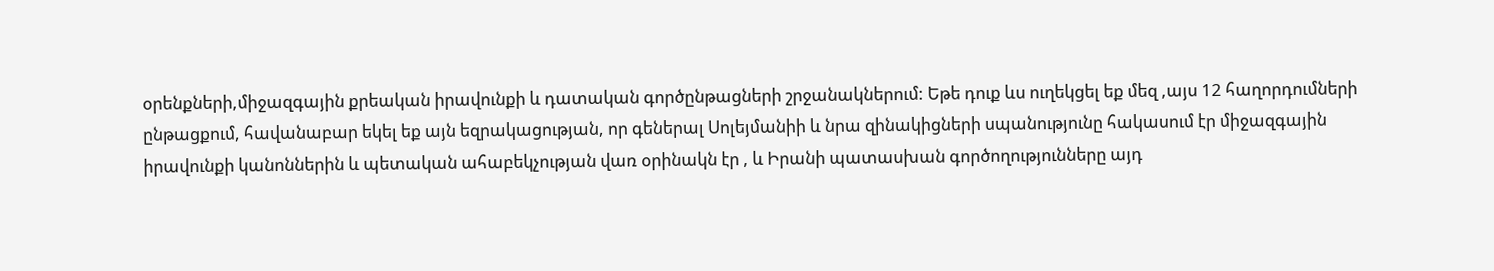օրենքների,միջազգային քրեական իրավունքի և դատական գործընթացների շրջանակներում: Եթե դուք ևս ուղեկցել եք մեզ ,այս 12 հաղորդումների ընթացքում, հավանաբար եկել եք այն եզրակացության, որ գեներալ Սոլեյմանիի և նրա զինակիցների սպանությունը հակասում էր միջազգային իրավունքի կանոններին և պետական ահաբեկչության վառ օրինակն էր , և Իրանի պատասխան գործողությունները այդ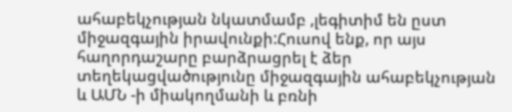ահաբեկչության նկատմամբ ,լեգիտիմ են ըստ միջազգային իրավունքի:Հուսով ենք, որ այս հաղորդաշարը բարձրացրել է ձեր տեղեկացվածությունը միջազգային ահաբեկչության և ԱՄՆ -ի միակողմանի և բռնի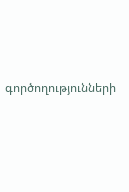գործողությունների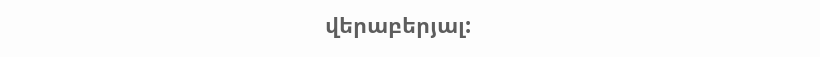վերաբերյալ: